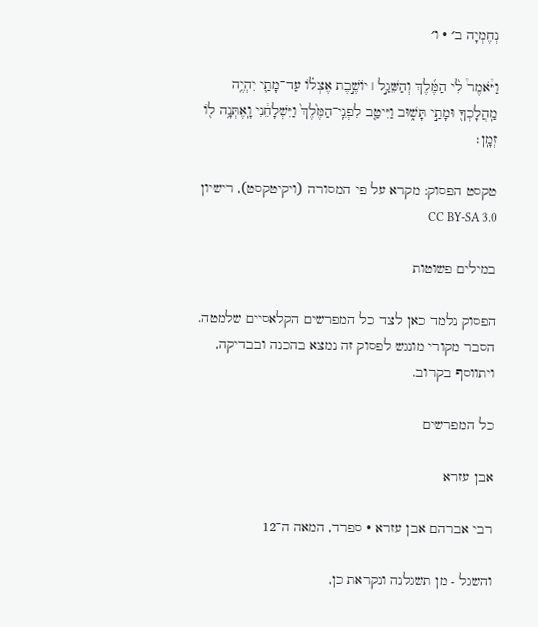נְחֶמְיָה ב׳ · ו׳

וַיֹּ֩אמֶר֩ לִ֨י הַמֶּ֜לֶךְ וְהַשֵּׁגַ֣ל ׀ יוֹשֶׁ֣בֶת אֶצְל֗וֹ עַד־מָתַ֛י יִהְיֶ֥ה מַֽהֲלָכְךָ֖ וּמָתַ֣י תָּשׁ֑וּב וַיִּיטַ֤ב לִפְנֵֽי־הַמֶּ֙לֶךְ֙ וַיִּשְׁלָחֵ֔נִי וָֽאֶתְּנָ֥ה ל֖וֹ זְמָֽן׃

טקסט הפסוק: מקרא על פי המסורה (ויקיטקסט), רישיון CC BY-SA 3.0

במילים פשוטות

הפסוק נלמד כאן לצד כל המפרשים הקלאסיים שלמטה. הסבר מקורי מונגש לפסוק זה נמצא בהכנה ובבדיקה, ויתווסף בקרוב.

כל המפרשים

אבן עזרא

רבי אברהם אבן עזרא · ספרד, המאה ה־12

והשגל - מן תשגלנה ונקראת כן,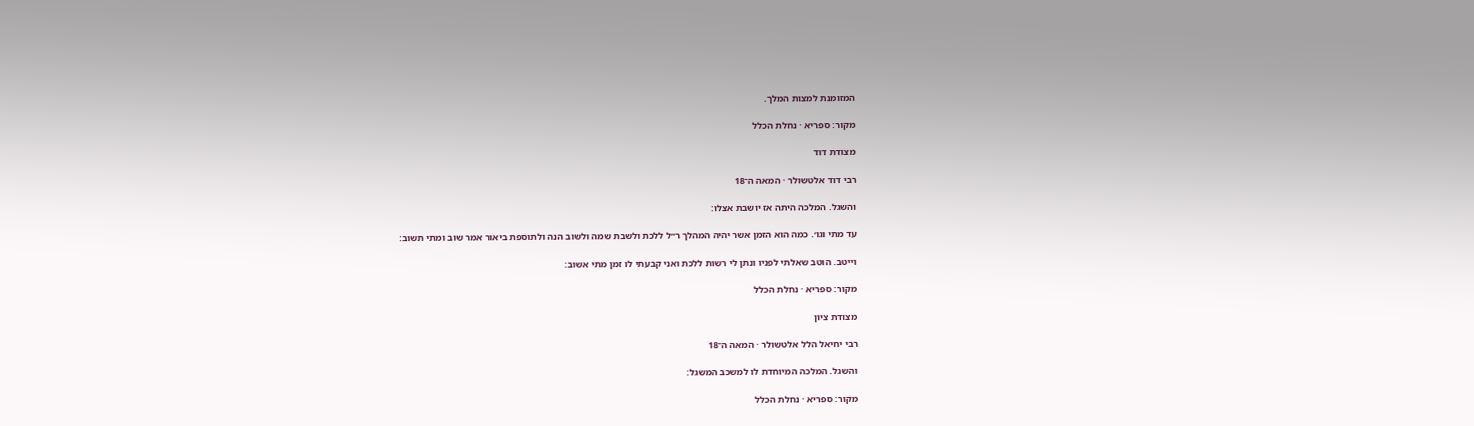המזומנת למצות המלך.

מקור: ספריא · נחלת הכלל

מצודת דוד

רבי דוד אלטשולר · המאה ה־18

והשגל. המלכה היתה אז יושבת אצלו:

עד מתי וגו׳. כמה הוא הזמן אשר יהיה המהלך ר״ל ללכת ולשבת שמה ולשוב הנה ולתוספת ביאור אמר שוב ומתי תשוב:

וייטב. הוטב שאלתי לפניו ונתן לי רשות ללכת ואני קבעתי לו זמן מתי אשוב:

מקור: ספריא · נחלת הכלל

מצודת ציון

רבי יחיאל הלל אלטשולר · המאה ה־18

והשגל. המלכה המיוחדת לו למשכב המשגל:

מקור: ספריא · נחלת הכלל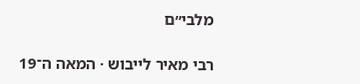מלבי״ם

רבי מאיר לייבוש · המאה ה־19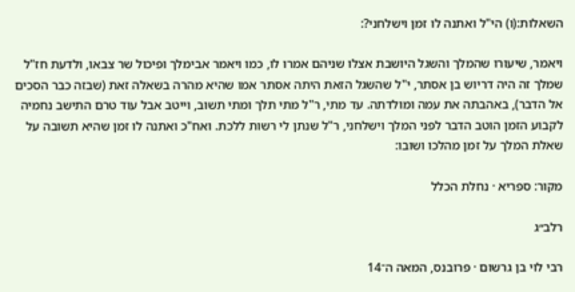השאלות:(ו) הי"ל ואתנה לו זמן וישלחני?:

ויאמר, שיעורו שהמלך והשגל היושבת אצלו שניהם אמרו לו, כמו ויאמר אבימלך ופיכול שר צבאו, ולדעת חז"ל שמלך זה היה דריוש בן אסתר, י"ל שהשגל הזאת היתה אסתר אמו שהיא מהרה בשאלה זאת (שבזה כבר הסכים אל הדבר), באהבתה את עמה ומולדתה. עד מתי, ר"ל מתי תלך ומתי תשוב, וייטב אבל עוד טרם התישב נחמיה לקבוע הזמן הוטב הדבר לפני המלך וישלחני, ר"ל שנתן לי רשות ללכת. ואח"כ ואתנה לו זמן שהיא תשובה על שאלת המלך על זמן מהלכו ושובו:

מקור: ספריא · נחלת הכלל

רלב״ג

רבי לוי בן גרשום · פרובנס, המאה ה־14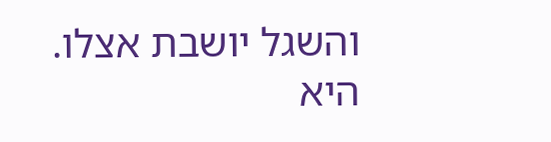והשגל יושבת אצלו. היא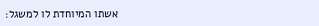אשתו המיוחדת לו למשגל: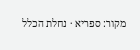מקור: ספריא · נחלת הכלל